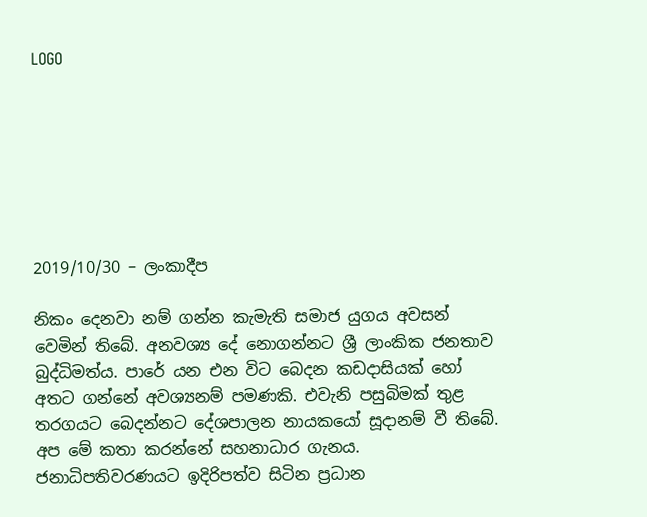LOGO







2019/10/30 – ලංකාදීප

නිකං දෙනවා නම් ගන්න කැමැති සමාජ යුගය අවසන් වෙමින් තිබේ. අනවශ්‍ය දේ නොගන්නට ශ්‍රී ලාංකික ජනතාව බුද්ධිමත්ය. පාරේ යන එන විට බෙදන කඩදාසියක් හෝ අතට ගන්නේ අවශ්‍යනම් පමණකි. එවැනි පසුබිමක් තුළ තරගයට බෙදන්නට දේශපාලන නායකයෝ සූදානම් වී තිබේ. අප මේ කතා කරන්නේ සහනාධාර ගැනය. ජනාධිපතිවරණයට ඉදිරිපත්ව සිටින ප්‍රධාන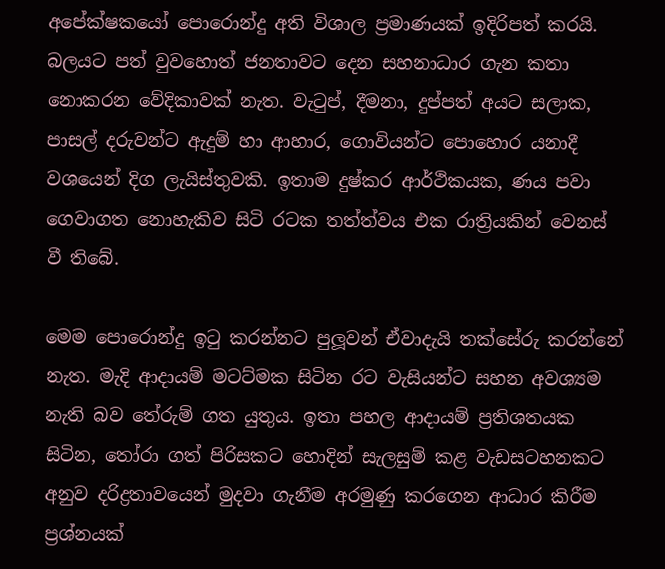අපේක්ෂකයෝ පොරොන්දු අති විශාල ප්‍රමාණයක් ඉදිරිපත් කරයි. බලයට පත් වුවහොත් ජනතාවට දෙන සහනාධාර ගැන කතා නොකරන වේදිකාවක් නැත. වැටුප්, දීමනා, දුප්පත් අයට සලාක, පාසල් දරුවන්ට ඇදුම් හා ආහාර, ගොවියන්ට පොහොර යනාදී වශයෙන් දිග ලැයිස්තුවකි. ඉතාම දුෂ්කර ආර්ථිකයක, ණය පවා ගෙවාගත නොහැකිව සිටි රටක තත්ත්වය එක රාත්‍රියකින් වෙනස් වී තිබේ.

මෙම පොරොන්දු ඉටු කරන්නට පුලූවන් ඒවාදැයි තක්සේරු කරන්නේ නැත. මැදි ආදායම් මටට්මක සිටින රට වැසියන්ට සහන අවශ්‍යම නැති බව තේරුම් ගත යුතුය. ඉතා පහල ආදායම් ප්‍රතිශතයක සිටින, තෝරා ගත් පිරිසකට හොදින් සැලසුම් කළ වැඩසටහනකට අනුව දරිද්‍රතාවයෙන් මුදවා ගැනීම අරමුණු කරගෙන ආධාර කිරීම ප්‍රශ්නයක්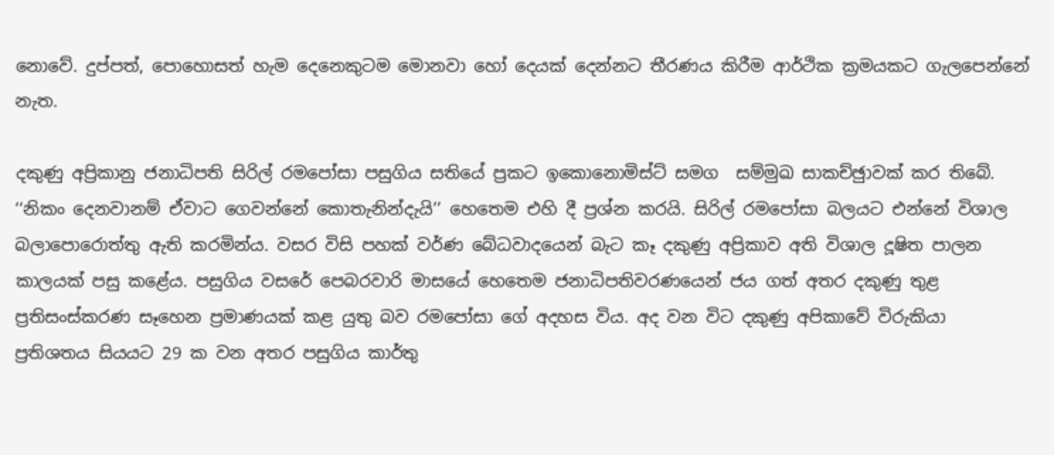නොවේ. දුප්පත්, පොහොසත් හැම දෙනෙකුටම මොනවා හෝ දෙයක් දෙන්නට තීරණය කිරීම ආර්ථික ක්‍රමයකට ගැලපෙන්නේ නැත.

දකුණු අප්‍රිකානු ජනාධිපති සිරිල් රමපෝසා පසුගිය සතියේ ප්‍රකට ඉකොනොමිස්ට් සමග  සම්මුඛ සාකච්ඡුාවක් කර තිබේ. ‘‘නිකං දෙනවානම් ඒවාට ගෙවන්නේ කොතැනින්දැයි’’ හෙතෙම එහි දී ප්‍රශ්න කරයි. සිරිල් රමපෝසා බලයට එන්නේ විශාල බලාපොරොත්තු ඇති කරමින්ය. වසර විසි පහක් වර්ණ බේධවාදයෙන් බැට කෑ දකුණු අප්‍රිකාව අති විශාල දූෂිත පාලන කාලයක් පසු කළේය. පසුගිය වසරේ පෙබරවාරි මාසයේ හෙතෙම ජනාධිපතිවරණයෙන් ජය ගත් අතර දකුණු තුළ ප්‍රතිසංස්කරණ සෑහෙන ප්‍රමාණයක් කළ යුතු බව රමපෝසා ගේ අදහස විය. අද වන විට දකුණු අපිකාවේ විරුකියා ප්‍රතිශතය සියයට 29 ක වන අතර පසුගිය කාර්තු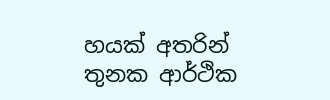හයක් අතරින් තුනක ආර්ථික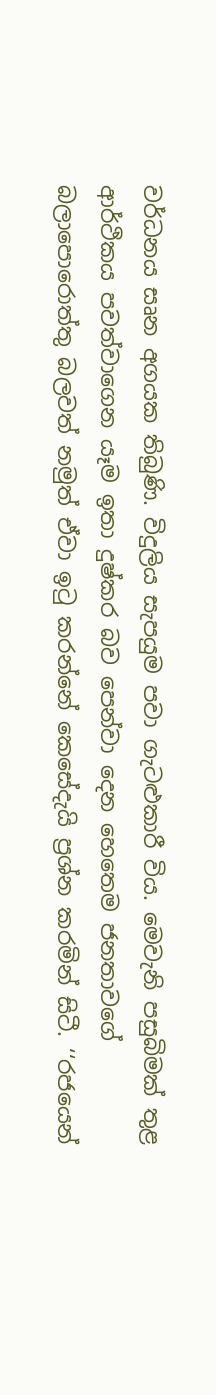වර්ධනය සෘන අගයක තිබුණි. විදුලිය සැපයුම පවා ගැටළුකාරී විය. මෙවැනි පසුබිමක් තුළ ආර්ථිකය පවත්වාගෙන යෑම ඉතා දුෂ්කර බව පෙන්වා දෙන හෙතෙම ජනතාවගේ බලාපොරොත්තු බලවත් නමුත් ඒවා ඉටු කරන්නේ කෙසේදැයි ප්‍රශ්න කරමින් සිටී. ‘‘රජයෙන්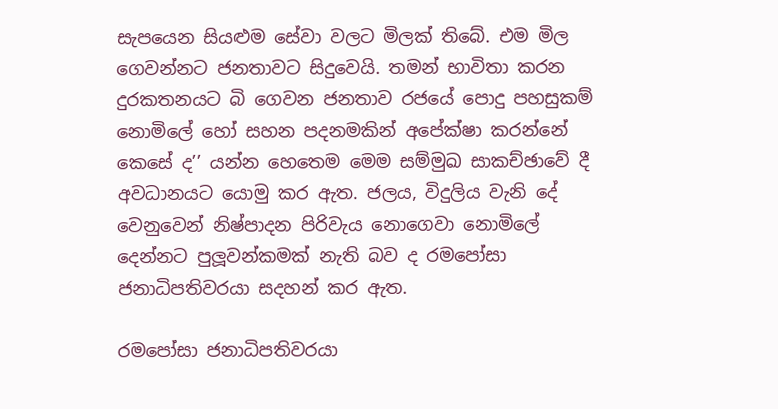සැපයෙන සියළුම සේවා වලට මිලක් තිබේ. එම මිල ගෙවන්නට ජනතාවට සිදුවෙයි. තමන් භාවිතා කරන දුරකතනයට බි ගෙවන ජනතාව රජයේ පොදු පහසුකම් නොමිලේ හෝ සහන පදනමකින් අපේක්ෂා කරන්නේ කෙසේ ද’’ යන්න හෙතෙම මෙම සම්මුඛ සාකච්ඡාවේ දී අවධානයට යොමු කර ඇත. ජලය, විදුලිය වැනි දේ වෙනුවෙන් නිෂ්පාදන පිරිවැය නොගෙවා නොමිලේ දෙන්නට පුලූවන්කමක් නැති බව ද රමපෝසා ජනාධිපතිවරයා සදහන් කර ඇත.

රමපෝසා ජනාධිපතිවරයා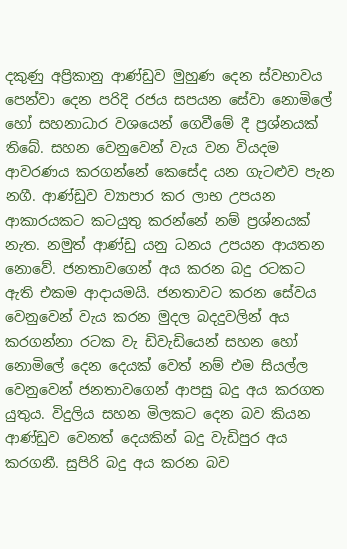දකුණු අප්‍රිකානු ආණ්ඩුව මුහුණ දෙන ස්වභාවය පෙන්වා දෙන පරිදි රජය සපයන සේවා නොමිලේ හෝ සහනාධාර වශයෙන් ගෙවීමේ දී ප්‍රශ්නයක් තිබේ. සහන වෙනුවෙන් වැය වන වියදම ආවරණය කරගන්නේ කෙසේද යන ගැටළුව පැන නගී. ආණ්ඩුව ව්‍යාපාර කර ලාභ උපයන ආකාරයකට කටයුතු කරන්නේ නම් ප්‍රශ්නයක් නැත. නමුත් ආණ්ඩු යනු ධනය උපයන ආයතන නොවේ. ජනතාවගෙන් අය කරන බදු රටකට ඇති එකම ආදායමයි. ජනතාවට කරන සේවය වෙනුවෙන් වැය කරන මුදල බදදුවලින් අය කරගන්නා රටක වැ ඩිවැඩියෙන් සහන හෝ නොමිලේ දෙන දෙයක් වෙත් නම් එම සියල්ල වෙනුවෙන් ජනතාවගෙන් ආපසු බදු අය කරගත යුතුය. විදුලිය සහන මිලකට දෙන බව කියන ආණ්ඩුව වෙනත් දෙයකින් බදු වැඩිපුර අය කරගනී. සුපිරි බදු අය කරන බව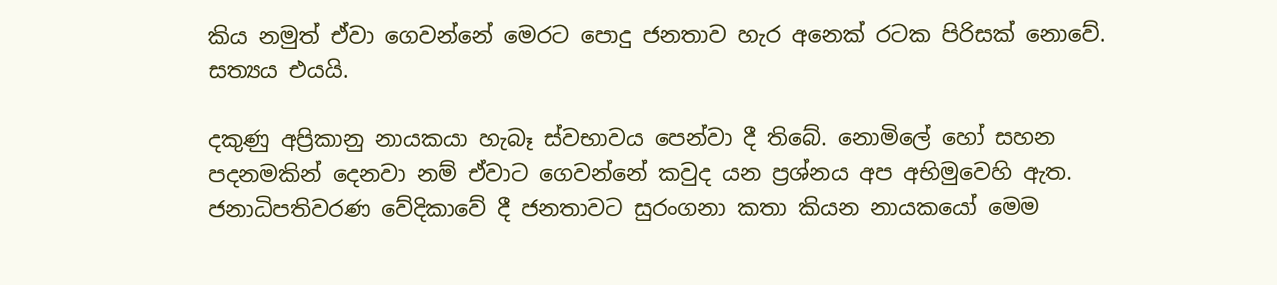කිය නමුත් ඒවා ගෙවන්නේ මෙරට පොදු ජනතාව හැර අනෙක් රටක පිරිසක් නොවේ. සත්‍යය එයයි.

දකුණු අප්‍රිකානු නායකයා හැබෑ ස්වභාවය පෙන්වා දී තිබේ. නොමිලේ හෝ සහන පදනමකින් දෙනවා නම් ඒවාට ගෙවන්නේ කවුද යන ප්‍රශ්නය අප අභිමුවෙහි ඇත. ජනාධිපතිවරණ වේදිකාවේ දී ජනතාවට සුරංගනා කතා කියන නායකයෝ මෙම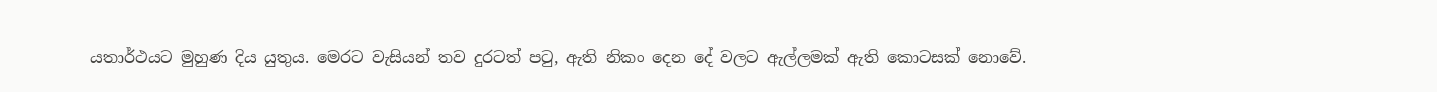යතාර්ථයට මුහුණ දිය යුතුය. මෙරට වැසියන් තව දුරටත් පටු, ඇති නිකං දෙන දේ වලට ඇල්ලමක් ඇති කොටසක් නොවේ.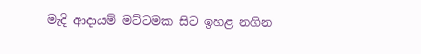මැදි ආදායම් මට්ටමක සිට ඉහළ නගින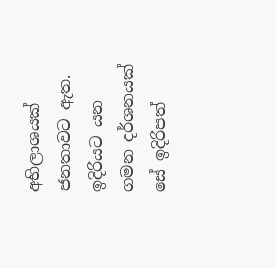අභිලාශයක් ජනතාවට ඇත. ඉදිරියට යන ගමන දර්ශනයක් සේ ඉදිරිපත්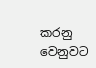කරනු  වෙනුවට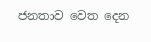ජනතාව වෙත දෙන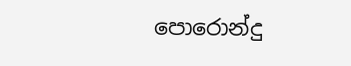පොරොන්දු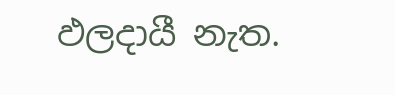ඵලදායී නැත.